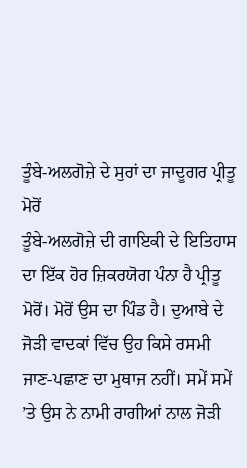ਤੂੰਬੇ-ਅਲਗੋਜ਼ੇ ਦੇ ਸੁਰਾਂ ਦਾ ਜਾਦੂਗਰ ਪ੍ਰੀਤੂ ਮੋਰੋਂ
ਤੂੰਬੇ-ਅਲਗੋਜ਼ੇ ਦੀ ਗਾਇਕੀ ਦੇ ਇਤਿਹਾਸ ਦਾ ਇੱਕ ਹੋਰ ਜ਼ਿਕਰਯੋਗ ਪੰਨਾ ਹੈ ਪ੍ਰੀਤੂ ਮੋਰੋਂ। ਮੋਰੋਂ ਉਸ ਦਾ ਪਿੰਡ ਹੈ। ਦੁਆਬੇ ਦੇ ਜੋੜੀ ਵਾਦਕਾਂ ਵਿੱਚ ਉਹ ਕਿਸੇ ਰਸਮੀ ਜਾਣ-ਪਛਾਣ ਦਾ ਮੁਥਾਜ ਨਹੀਂ। ਸਮੇਂ ਸਮੇਂ ’ਤੇ ਉਸ ਨੇ ਨਾਮੀ ਰਾਗੀਆਂ ਨਾਲ ਜੋੜੀ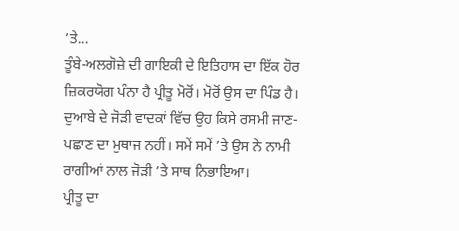’ਤੇ...
ਤੂੰਬੇ-ਅਲਗੋਜ਼ੇ ਦੀ ਗਾਇਕੀ ਦੇ ਇਤਿਹਾਸ ਦਾ ਇੱਕ ਹੋਰ ਜ਼ਿਕਰਯੋਗ ਪੰਨਾ ਹੈ ਪ੍ਰੀਤੂ ਮੋਰੋਂ। ਮੋਰੋਂ ਉਸ ਦਾ ਪਿੰਡ ਹੈ। ਦੁਆਬੇ ਦੇ ਜੋੜੀ ਵਾਦਕਾਂ ਵਿੱਚ ਉਹ ਕਿਸੇ ਰਸਮੀ ਜਾਣ-ਪਛਾਣ ਦਾ ਮੁਥਾਜ ਨਹੀਂ। ਸਮੇਂ ਸਮੇਂ ’ਤੇ ਉਸ ਨੇ ਨਾਮੀ ਰਾਗੀਆਂ ਨਾਲ ਜੋੜੀ ’ਤੇ ਸਾਥ ਨਿਭਾਇਆ।
ਪ੍ਰੀਤੂ ਦਾ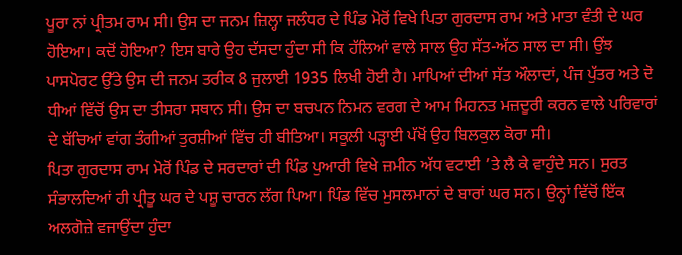ਪੂਰਾ ਨਾਂ ਪ੍ਰੀਤਮ ਰਾਮ ਸੀ। ਉਸ ਦਾ ਜਨਮ ਜ਼ਿਲ੍ਹਾ ਜਲੰਧਰ ਦੇ ਪਿੰਡ ਮੋਰੋਂ ਵਿਖੇ ਪਿਤਾ ਗੁਰਦਾਸ ਰਾਮ ਅਤੇ ਮਾਤਾ ਵੰਤੀ ਦੇ ਘਰ ਹੋਇਆ। ਕਦੋਂ ਹੋਇਆ? ਇਸ ਬਾਰੇ ਉਹ ਦੱਸਦਾ ਹੁੰਦਾ ਸੀ ਕਿ ਹੱਲਿਆਂ ਵਾਲੇ ਸਾਲ ਉਹ ਸੱਤ-ਅੱਠ ਸਾਲ ਦਾ ਸੀ। ਉਂਝ ਪਾਸਪੋਰਟ ਉੱਤੇ ਉਸ ਦੀ ਜਨਮ ਤਰੀਕ 8 ਜੁਲਾਈ 1935 ਲਿਖੀ ਹੋਈ ਹੈ। ਮਾਪਿਆਂ ਦੀਆਂ ਸੱਤ ਔਲਾਦਾਂ, ਪੰਜ ਪੁੱਤਰ ਅਤੇ ਦੋ ਧੀਆਂ ਵਿੱਚੋਂ ਉਸ ਦਾ ਤੀਸਰਾ ਸਥਾਨ ਸੀ। ਉਸ ਦਾ ਬਚਪਨ ਨਿਮਨ ਵਰਗ ਦੇ ਆਮ ਮਿਹਨਤ ਮਜ਼ਦੂਰੀ ਕਰਨ ਵਾਲੇ ਪਰਿਵਾਰਾਂ ਦੇ ਬੱਚਿਆਂ ਵਾਂਗ ਤੰਗੀਆਂ ਤੁਰਸ਼ੀਆਂ ਵਿੱਚ ਹੀ ਬੀਤਿਆ। ਸਕੂਲੀ ਪੜ੍ਹਾਈ ਪੱਖੋਂ ਉਹ ਬਿਲਕੁਲ ਕੋਰਾ ਸੀ।
ਪਿਤਾ ਗੁਰਦਾਸ ਰਾਮ ਮੋਰੋਂ ਪਿੰਡ ਦੇ ਸਰਦਾਰਾਂ ਦੀ ਪਿੰਡ ਪੁਆਰੀ ਵਿਖੇ ਜ਼ਮੀਨ ਅੱਧ ਵਟਾਈ ’ਤੇ ਲੈ ਕੇ ਵਾਹੁੰਦੇ ਸਨ। ਸੁਰਤ ਸੰਭਾਲਦਿਆਂ ਹੀ ਪ੍ਰੀਤੂ ਘਰ ਦੇ ਪਸ਼ੂ ਚਾਰਨ ਲੱਗ ਪਿਆ। ਪਿੰਡ ਵਿੱਚ ਮੁਸਲਮਾਨਾਂ ਦੇ ਬਾਰਾਂ ਘਰ ਸਨ। ਉਨ੍ਹਾਂ ਵਿੱਚੋਂ ਇੱਕ ਅਲਗੋਜ਼ੇ ਵਜਾਉਂਦਾ ਹੁੰਦਾ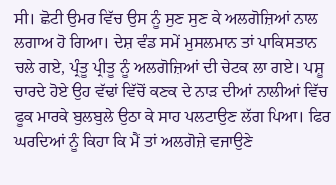ਸੀ। ਛੋਟੀ ਉਮਰ ਵਿੱਚ ਉਸ ਨੂੰ ਸੁਣ ਸੁਣ ਕੇ ਅਲਗੋਜ਼ਿਆਂ ਨਾਲ ਲਗਾਅ ਹੋ ਗਿਆ। ਦੇਸ਼ ਵੰਡ ਸਮੇਂ ਮੁਸਲਮਾਨ ਤਾਂ ਪਾਕਿਸਤਾਨ ਚਲੇ ਗਏ, ਪ੍ਰੰਤੂ ਪ੍ਰੀਤੂ ਨੂੰ ਅਲਗੋਜ਼ਿਆਂ ਦੀ ਚੇਟਕ ਲਾ ਗਏ। ਪਸ਼ੂ ਚਾਰਦੇ ਹੋਏ ਉਹ ਵੱਢਾਂ ਵਿੱਚੋਂ ਕਣਕ ਦੇ ਨਾੜ ਦੀਆਂ ਨਾਲੀਆਂ ਵਿੱਚ ਫੂਕ ਮਾਰਕੇ ਬੁਲਬੁਲੇ ਉਠਾ ਕੇ ਸਾਹ ਪਲਟਾਉਣ ਲੱਗ ਪਿਆ। ਫਿਰ ਘਰਦਿਆਂ ਨੂੰ ਕਿਹਾ ਕਿ ਮੈਂ ਤਾਂ ਅਲਗੋਜ਼ੇ ਵਜਾਉਣੇ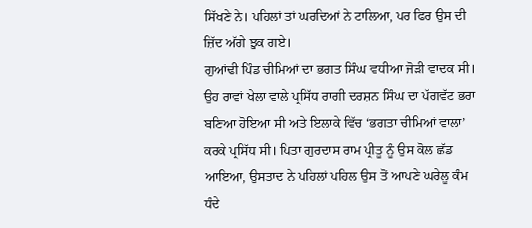ਸਿੱਖਣੇ ਨੇ। ਪਹਿਲਾਂ ਤਾਂ ਘਰਦਿਆਂ ਨੇ ਟਾਲਿਆ, ਪਰ ਫਿਰ ਉਸ ਦੀ ਜ਼ਿੱਦ ਅੱਗੇ ਝੁਕ ਗਏ।
ਗੁਆਂਢੀ ਪਿੰਡ ਚੀਮਿਆਂ ਦਾ ਭਗਤ ਸਿੰਘ ਵਧੀਆ ਜੋੜੀ ਵਾਦਕ ਸੀ। ਉਹ ਰਾਵਾਂ ਖੇਲਾ ਵਾਲੇ ਪ੍ਰਸਿੱਧ ਰਾਗੀ ਦਰਸ਼ਨ ਸਿੰਘ ਦਾ ਪੱਗਵੱਟ ਭਰਾ ਬਣਿਆ ਹੋਇਆ ਸੀ ਅਤੇ ਇਲਾਕੇ ਵਿੱਚ ‘ਭਗਤਾ ਚੀਮਿਆਂ ਵਾਲਾ’ ਕਰਕੇ ਪ੍ਰਸਿੱਧ ਸੀ। ਪਿਤਾ ਗੁਰਦਾਸ ਰਾਮ ਪ੍ਰੀਤੂ ਨੂੰ ਉਸ ਕੋਲ ਛੱਡ ਆਇਆ, ਉਸਤਾਦ ਨੇ ਪਹਿਲਾਂ ਪਹਿਲ ਉਸ ਤੋਂ ਆਪਣੇ ਘਰੇਲੂ ਕੰਮ ਧੰਦੇ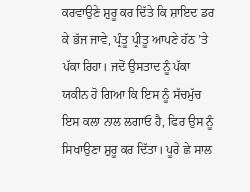ਕਰਵਾਉਣੇ ਸ਼ੁਰੂ ਕਰ ਦਿੱਤੇ ਕਿ ਸ਼ਾਇਦ ਡਰ ਕੇ ਭੱਜ ਜਾਵੇ, ਪ੍ਰੰਤੂ ਪ੍ਰੀਤੂ ਆਪਣੇ ਹੱਠ ’ਤੇ ਪੱਕਾ ਰਿਹਾ। ਜਦੋਂ ਉਸਤਾਦ ਨੂੰ ਪੱਕਾ ਯਕੀਨ ਹੋ ਗਿਆ ਕਿ ਇਸ ਨੂੰ ਸੱਚਮੁੱਚ ਇਸ ਕਲਾ ਨਾਲ ਲਗਾਓ ਹੈ, ਫਿਰ ਉਸ ਨੂੰ ਸਿਖਾਉਣਾ ਸ਼ੁਰੂ ਕਰ ਦਿੱਤਾ। ਪੂਰੇ ਛੇ ਸਾਲ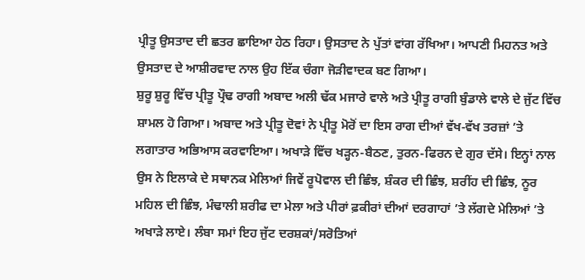ਪ੍ਰੀਤੂ ਉਸਤਾਦ ਦੀ ਛਤਰ ਛਾਇਆ ਹੇਠ ਰਿਹਾ। ਉਸਤਾਦ ਨੇ ਪੁੱਤਾਂ ਵਾਂਗ ਰੱਖਿਆ। ਆਪਣੀ ਮਿਹਨਤ ਅਤੇ ਉਸਤਾਦ ਦੇ ਆਸ਼ੀਰਵਾਦ ਨਾਲ ਉਹ ਇੱਕ ਚੰਗਾ ਜੋੜੀਵਾਦਕ ਬਣ ਗਿਆ।
ਸ਼ੁਰੂ ਸ਼ੁਰੂ ਵਿੱਚ ਪ੍ਰੀਤੂ ਪ੍ਰੌਢ ਰਾਗੀ ਅਬਾਦ ਅਲੀ ਢੱਕ ਮਜਾਰੇ ਵਾਲੇ ਅਤੇ ਪ੍ਰੀਤੂ ਰਾਗੀ ਬੁੰਡਾਲੇ ਵਾਲੇ ਦੇ ਜੁੱਟ ਵਿੱਚ ਸ਼ਾਮਲ ਹੋ ਗਿਆ। ਅਬਾਦ ਅਤੇ ਪ੍ਰੀਤੂ ਦੋਵਾਂ ਨੇ ਪ੍ਰੀਤੂ ਮੋਰੋਂ ਦਾ ਇਸ ਰਾਗ ਦੀਆਂ ਵੱਖ-ਵੱਖ ਤਰਜ਼ਾਂ ’ਤੇ ਲਗਾਤਾਰ ਅਭਿਆਸ ਕਰਵਾਇਆ। ਅਖਾੜੇ ਵਿੱਚ ਖੜ੍ਹਨ-ਬੈਠਣ, ਤੁਰਨ-ਫਿਰਨ ਦੇ ਗੁਰ ਦੱਸੇ। ਇਨ੍ਹਾਂ ਨਾਲ ਉਸ ਨੇ ਇਲਾਕੇ ਦੇ ਸਥਾਨਕ ਮੇਲਿਆਂ ਜਿਵੇਂ ਰੂਪੋਵਾਲ ਦੀ ਛਿੰਝ, ਸ਼ੰਕਰ ਦੀ ਛਿੰਝ, ਸ਼ਰੀਂਹ ਦੀ ਛਿੰਝ, ਨੂਰ ਮਹਿਲ ਦੀ ਛਿੰਝ, ਮੰਢਾਲੀ ਸ਼ਰੀਫ ਦਾ ਮੇਲਾ ਅਤੇ ਪੀਰਾਂ ਫ਼ਕੀਰਾਂ ਦੀਆਂ ਦਰਗਾਹਾਂ ’ਤੇ ਲੱਗਦੇ ਮੇਲਿਆਂ ’ਤੇ ਅਖਾੜੇ ਲਾਏ। ਲੰਬਾ ਸਮਾਂ ਇਹ ਜੁੱਟ ਦਰਸ਼ਕਾਂ/ਸਰੋਤਿਆਂ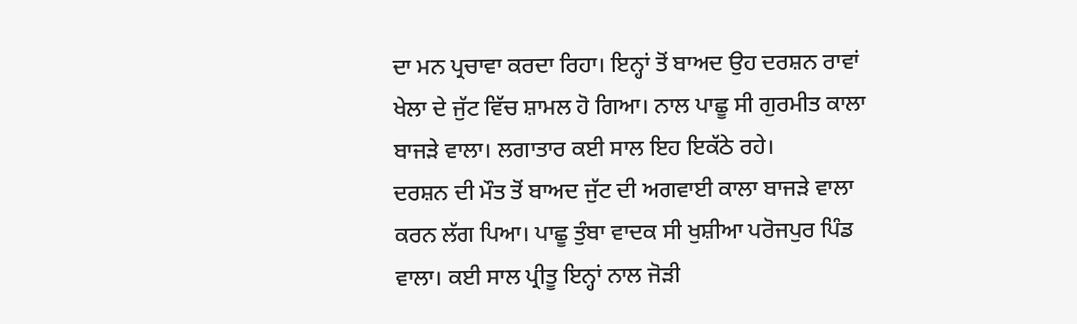ਦਾ ਮਨ ਪ੍ਰਚਾਵਾ ਕਰਦਾ ਰਿਹਾ। ਇਨ੍ਹਾਂ ਤੋਂ ਬਾਅਦ ਉਹ ਦਰਸ਼ਨ ਰਾਵਾਂ ਖੇਲਾ ਦੇ ਜੁੱਟ ਵਿੱਚ ਸ਼ਾਮਲ ਹੋ ਗਿਆ। ਨਾਲ ਪਾਛੂ ਸੀ ਗੁਰਮੀਤ ਕਾਲਾ ਬਾਜੜੇ ਵਾਲਾ। ਲਗਾਤਾਰ ਕਈ ਸਾਲ ਇਹ ਇਕੱਠੇ ਰਹੇ।
ਦਰਸ਼ਨ ਦੀ ਮੌਤ ਤੋਂ ਬਾਅਦ ਜੁੱਟ ਦੀ ਅਗਵਾਈ ਕਾਲਾ ਬਾਜੜੇ ਵਾਲਾ ਕਰਨ ਲੱਗ ਪਿਆ। ਪਾਛੂ ਤੁੰਬਾ ਵਾਦਕ ਸੀ ਖੁਸ਼ੀਆ ਪਰੋਜਪੁਰ ਪਿੰਡ ਵਾਲਾ। ਕਈ ਸਾਲ ਪ੍ਰੀਤੂ ਇਨ੍ਹਾਂ ਨਾਲ ਜੋੜੀ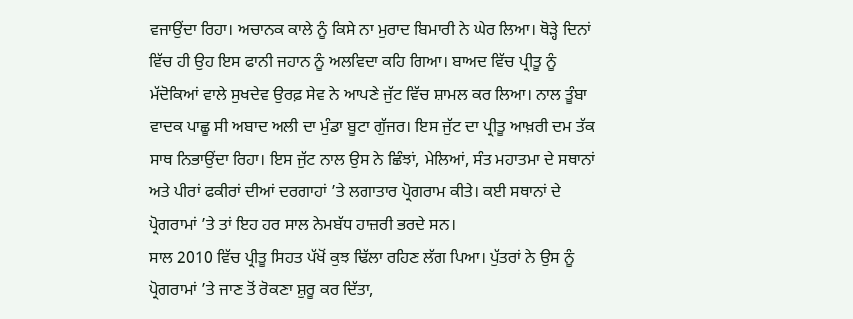ਵਜਾਉਂਦਾ ਰਿਹਾ। ਅਚਾਨਕ ਕਾਲੇ ਨੂੰ ਕਿਸੇ ਨਾ ਮੁਰਾਦ ਬਿਮਾਰੀ ਨੇ ਘੇਰ ਲਿਆ। ਥੋੜ੍ਹੇ ਦਿਨਾਂ ਵਿੱਚ ਹੀ ਉਹ ਇਸ ਫਾਨੀ ਜਹਾਨ ਨੂੰ ਅਲਵਿਦਾ ਕਹਿ ਗਿਆ। ਬਾਅਦ ਵਿੱਚ ਪ੍ਰੀਤੂ ਨੂੰ ਮੱਦੋਕਿਆਂ ਵਾਲੇ ਸੁਖਦੇਵ ਉਰਫ਼ ਸੇਵ ਨੇ ਆਪਣੇ ਜੁੱਟ ਵਿੱਚ ਸ਼ਾਮਲ ਕਰ ਲਿਆ। ਨਾਲ ਤੂੰਬਾ ਵਾਦਕ ਪਾਛੂ ਸੀ ਅਬਾਦ ਅਲੀ ਦਾ ਮੁੰਡਾ ਬੂਟਾ ਗੁੱਜਰ। ਇਸ ਜੁੱਟ ਦਾ ਪ੍ਰੀਤੂ ਆਖ਼ਰੀ ਦਮ ਤੱਕ ਸਾਥ ਨਿਭਾਉਂਦਾ ਰਿਹਾ। ਇਸ ਜੁੱਟ ਨਾਲ ਉਸ ਨੇ ਛਿੰਝਾਂ, ਮੇਲਿਆਂ, ਸੰਤ ਮਹਾਤਮਾ ਦੇ ਸਥਾਨਾਂ ਅਤੇ ਪੀਰਾਂ ਫਕੀਰਾਂ ਦੀਆਂ ਦਰਗਾਹਾਂ ’ਤੇ ਲਗਾਤਾਰ ਪ੍ਰੋਗਰਾਮ ਕੀਤੇ। ਕਈ ਸਥਾਨਾਂ ਦੇ ਪ੍ਰੋਗਰਾਮਾਂ ’ਤੇ ਤਾਂ ਇਹ ਹਰ ਸਾਲ ਨੇਮਬੱਧ ਹਾਜ਼ਰੀ ਭਰਦੇ ਸਨ।
ਸਾਲ 2010 ਵਿੱਚ ਪ੍ਰੀਤੂ ਸਿਹਤ ਪੱਖੋਂ ਕੁਝ ਢਿੱਲਾ ਰਹਿਣ ਲੱਗ ਪਿਆ। ਪੁੱਤਰਾਂ ਨੇ ਉਸ ਨੂੰ ਪ੍ਰੋਗਰਾਮਾਂ ’ਤੇ ਜਾਣ ਤੋਂ ਰੋਕਣਾ ਸ਼ੁਰੂ ਕਰ ਦਿੱਤਾ,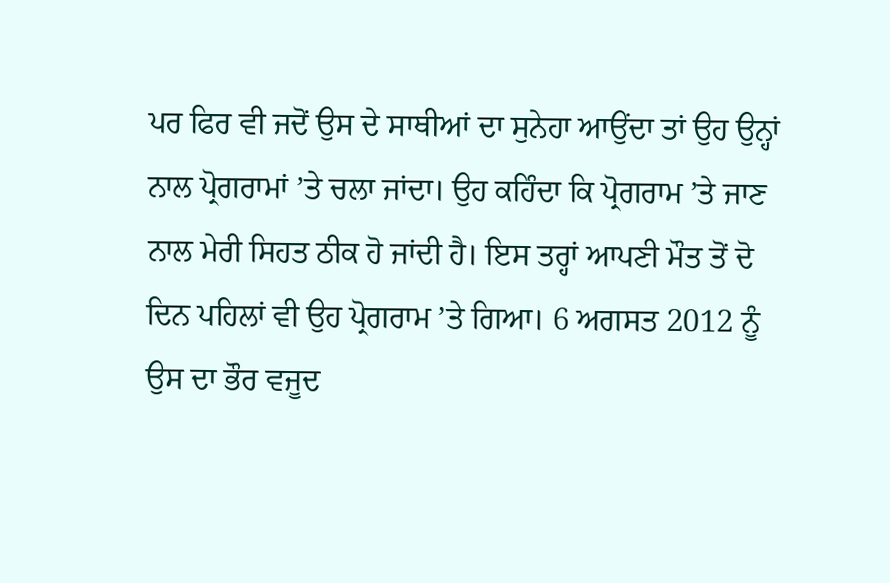ਪਰ ਫਿਰ ਵੀ ਜਦੋਂ ਉਸ ਦੇ ਸਾਥੀਆਂ ਦਾ ਸੁਨੇਹਾ ਆਉਂਦਾ ਤਾਂ ਉਹ ਉਨ੍ਹਾਂ ਨਾਲ ਪ੍ਰੋਗਰਾਮਾਂ ’ਤੇ ਚਲਾ ਜਾਂਦਾ। ਉਹ ਕਹਿੰਦਾ ਕਿ ਪ੍ਰੋਗਰਾਮ ’ਤੇ ਜਾਣ ਨਾਲ ਮੇਰੀ ਸਿਹਤ ਠੀਕ ਹੋ ਜਾਂਦੀ ਹੈ। ਇਸ ਤਰ੍ਹਾਂ ਆਪਣੀ ਮੌਤ ਤੋਂ ਦੋ ਦਿਨ ਪਹਿਲਾਂ ਵੀ ਉਹ ਪ੍ਰੋਗਰਾਮ ’ਤੇ ਗਿਆ। 6 ਅਗਸਤ 2012 ਨੂੰ ਉਸ ਦਾ ਭੌਰ ਵਜੂਦ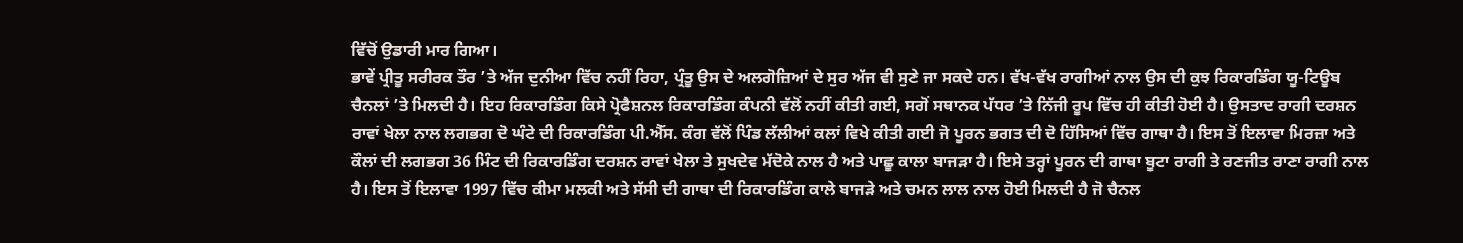ਵਿੱਚੋਂ ਉਡਾਰੀ ਮਾਰ ਗਿਆ।
ਭਾਵੇਂ ਪ੍ਰੀਤੂ ਸਰੀਰਕ ਤੌਰ ’ਤੇ ਅੱਜ ਦੁਨੀਆ ਵਿੱਚ ਨਹੀਂ ਰਿਹਾ, ਪ੍ਰੰਤੂ ਉਸ ਦੇ ਅਲਗੋਜ਼ਿਆਂ ਦੇ ਸੁਰ ਅੱਜ ਵੀ ਸੁਣੇ ਜਾ ਸਕਦੇ ਹਨ। ਵੱਖ-ਵੱਖ ਰਾਗੀਆਂ ਨਾਲ ਉਸ ਦੀ ਕੁਝ ਰਿਕਾਰਡਿੰਗ ਯੂ-ਟਿਊਬ ਚੈਨਲਾਂ ’ਤੇ ਮਿਲਦੀ ਹੈ। ਇਹ ਰਿਕਾਰਡਿੰਗ ਕਿਸੇ ਪ੍ਰੋਫੈਸ਼ਨਲ ਰਿਕਾਰਡਿੰਗ ਕੰਪਨੀ ਵੱਲੋਂ ਨਹੀਂ ਕੀਤੀ ਗਈ, ਸਗੋਂ ਸਥਾਨਕ ਪੱਧਰ ’ਤੇ ਨਿੱਜੀ ਰੂਪ ਵਿੱਚ ਹੀ ਕੀਤੀ ਹੋਈ ਹੈ। ਉਸਤਾਦ ਰਾਗੀ ਦਰਸ਼ਨ ਰਾਵਾਂ ਖੇਲਾ ਨਾਲ ਲਗਭਗ ਦੋ ਘੰਟੇ ਦੀ ਰਿਕਾਰਡਿੰਗ ਪੀ.ਐੱਸ. ਕੰਗ ਵੱਲੋਂ ਪਿੰਡ ਲੱਲੀਆਂ ਕਲਾਂ ਵਿਖੇ ਕੀਤੀ ਗਈ ਜੋ ਪੂਰਨ ਭਗਤ ਦੀ ਦੋ ਹਿੱਸਿਆਂ ਵਿੱਚ ਗਾਥਾ ਹੈ। ਇਸ ਤੋਂ ਇਲਾਵਾ ਮਿਰਜ਼ਾ ਅਤੇ ਕੌਲਾਂ ਦੀ ਲਗਭਗ 36 ਮਿੰਟ ਦੀ ਰਿਕਾਰਡਿੰਗ ਦਰਸ਼ਨ ਰਾਵਾਂ ਖੇਲਾ ਤੇ ਸੁਖਦੇਵ ਮੱਦੋਕੇ ਨਾਲ ਹੈ ਅਤੇ ਪਾਛੂ ਕਾਲਾ ਬਾਜੜਾ ਹੈ। ਇਸੇ ਤਰ੍ਹਾਂ ਪੂਰਨ ਦੀ ਗਾਥਾ ਬੂਟਾ ਰਾਗੀ ਤੇ ਰਣਜੀਤ ਰਾਣਾ ਰਾਗੀ ਨਾਲ ਹੈ। ਇਸ ਤੋਂ ਇਲਾਵਾ 1997 ਵਿੱਚ ਕੀਮਾ ਮਲਕੀ ਅਤੇ ਸੱਸੀ ਦੀ ਗਾਥਾ ਦੀ ਰਿਕਾਰਡਿੰਗ ਕਾਲੇ ਬਾਜੜੇ ਅਤੇ ਚਮਨ ਲਾਲ ਨਾਲ ਹੋਈ ਮਿਲਦੀ ਹੈ ਜੋ ਚੈਨਲ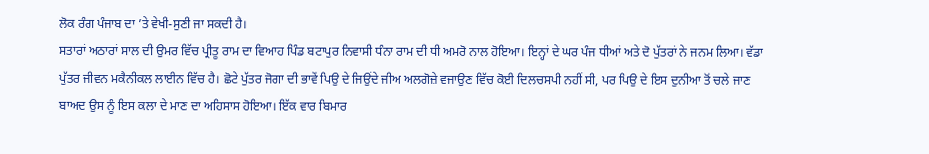ਲੋਕ ਰੰਗ ਪੰਜਾਬ ਦਾ ’ਤੇ ਵੇਖੀ-ਸੁਣੀ ਜਾ ਸਕਦੀ ਹੈ।
ਸਤਾਰਾਂ ਅਠਾਰਾਂ ਸਾਲ ਦੀ ਉਮਰ ਵਿੱਚ ਪ੍ਰੀਤੂ ਰਾਮ ਦਾ ਵਿਆਹ ਪਿੰਡ ਬਟਾਪੁਰ ਨਿਵਾਸੀ ਧੰਨਾ ਰਾਮ ਦੀ ਧੀ ਅਮਰੋ ਨਾਲ ਹੋਇਆ। ਇਨ੍ਹਾਂ ਦੇ ਘਰ ਪੰਜ ਧੀਆਂ ਅਤੇ ਦੋ ਪੁੱਤਰਾਂ ਨੇ ਜਨਮ ਲਿਆ। ਵੱਡਾ ਪੁੱਤਰ ਜੀਵਨ ਮਕੈਨੀਕਲ ਲਾਈਨ ਵਿੱਚ ਹੈ। ਛੋਟੇ ਪੁੱਤਰ ਜੋਗਾ ਦੀ ਭਾਵੇਂ ਪਿਉ ਦੇ ਜਿਉਂਦੇ ਜੀਅ ਅਲਗੋਜ਼ੇ ਵਜਾਉਣ ਵਿੱਚ ਕੋਈ ਦਿਲਚਸਪੀ ਨਹੀਂ ਸੀ, ਪਰ ਪਿਉ ਦੇ ਇਸ ਦੁਨੀਆ ਤੋਂ ਚਲੇ ਜਾਣ ਬਾਅਦ ਉਸ ਨੂੰ ਇਸ ਕਲਾ ਦੇ ਮਾਣ ਦਾ ਅਹਿਸਾਸ ਹੋਇਆ। ਇੱਕ ਵਾਰ ਬਿਮਾਰ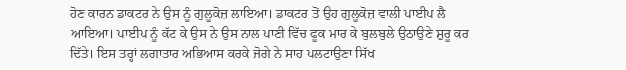ਹੋਣ ਕਾਰਨ ਡਾਕਟਰ ਨੇ ਉਸ ਨੂੰ ਗੁਲੂਕੋਜ਼ ਲਾਇਆ। ਡਾਕਟਰ ਤੋਂ ਉਹ ਗੁਲੂਕੋਜ਼ ਵਾਲੀ ਪਾਈਪ ਲੈ ਆਇਆ। ਪਾਈਪ ਨੂੰ ਕੱਟ ਕੇ ਉਸ ਨੇ ਉਸ ਨਾਲ ਪਾਣੀ ਵਿੱਚ ਫੂਕ ਮਾਰ ਕੇ ਬੁਲਬੁਲੇ ਉਠਾਉਣੇ ਸ਼ੁਰੂ ਕਰ ਦਿੱਤੇ। ਇਸ ਤਰ੍ਹਾਂ ਲਗਾਤਾਰ ਅਭਿਆਸ ਕਰਕੇ ਜੋਗੇ ਨੇ ਸਾਹ ਪਲਟਾਉਣਾ ਸਿੱਖ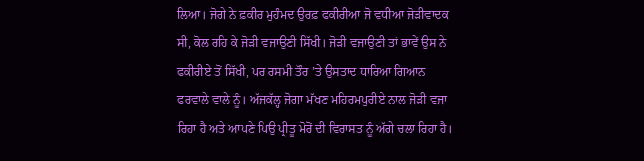ਲਿਆ। ਜੋਗੇ ਨੇ ਫ਼ਕੀਰ ਮੁਹੰਮਦ ਉਰਫ਼ ਫਕੀਰੀਆ ਜੋ ਵਧੀਆ ਜੋੜੀਵਾਦਕ ਸੀ, ਕੋਲ ਰਹਿ ਕੇ ਜੋੜੀ ਵਜਾਉਣੀ ਸਿੱਖੀ। ਜੋੜੀ ਵਜਾਉਣੀ ਤਾਂ ਭਾਵੇਂ ਉਸ ਨੇ ਫਕੀਰੀਏ ਤੋਂ ਸਿੱਖੀ, ਪਰ ਰਸਮੀ ਤੌਰ ’ਤੇ ਉਸਤਾਦ ਧਾਰਿਆ ਗਿਆਨ ਫਰਵਾਲੇ ਵਾਲੇ ਨੂੰ। ਅੱਜਕੱਲ੍ਹ ਜੋਗਾ ਮੱਖਣ ਮਹਿਰਮਪੁਰੀਏ ਨਾਲ ਜੋੜੀ ਵਜਾ ਰਿਹਾ ਹੈ ਅਤੇ ਆਪਣੇ ਪਿਉ ਪ੍ਰੀਤੂ ਮੋਰੋਂ ਦੀ ਵਿਰਾਸਤ ਨੂੰ ਅੱਗੇ ਚਲਾ ਰਿਹਾ ਹੈ।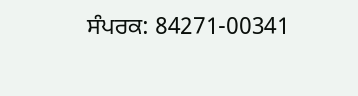ਸੰਪਰਕ: 84271-00341